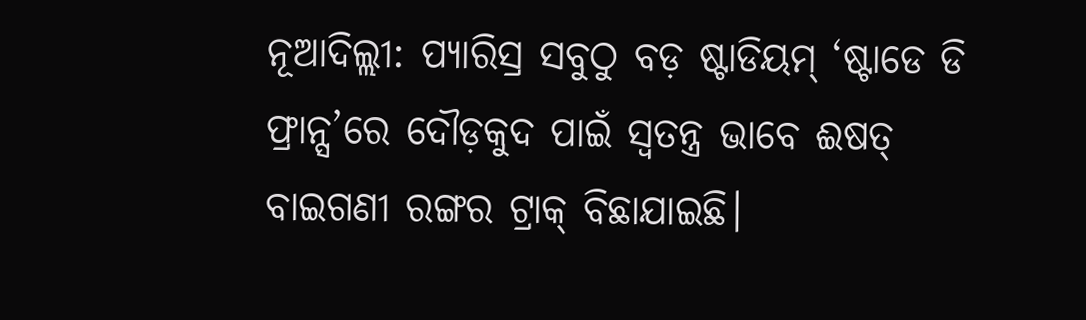ନୂଆଦିଲ୍ଲୀ: ପ୍ୟାରିସ୍ର ସବୁଠୁ ବଡ଼ ଷ୍ଟାଡିୟମ୍ ‘ଷ୍ଟାଡେ ଡି ଫ୍ରାନ୍ସ’ରେ ଦୌଡ଼କୁଦ ପାଇଁ ସ୍ବତନ୍ତ୍ର ଭାବେ ଈଷତ୍ ବାଇଗଣୀ ରଙ୍ଗର ଟ୍ରାକ୍ ବିଛାଯାଇଛି।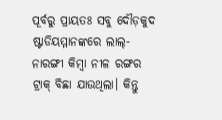ପୂର୍ବରୁ ପ୍ରାୟତଃ ସବୁ ଦୌଡ଼କୁଦ ଷ୍ଟାଡିୟମ୍ମାନଙ୍କରେ ଲାଲ୍-ନାରଙ୍ଗୀ କିମ୍ବା ନୀଳ ରଙ୍ଗର ଟ୍ରାକ୍ ବିଛା ଯାଉଥିଲା। କିନ୍ତୁ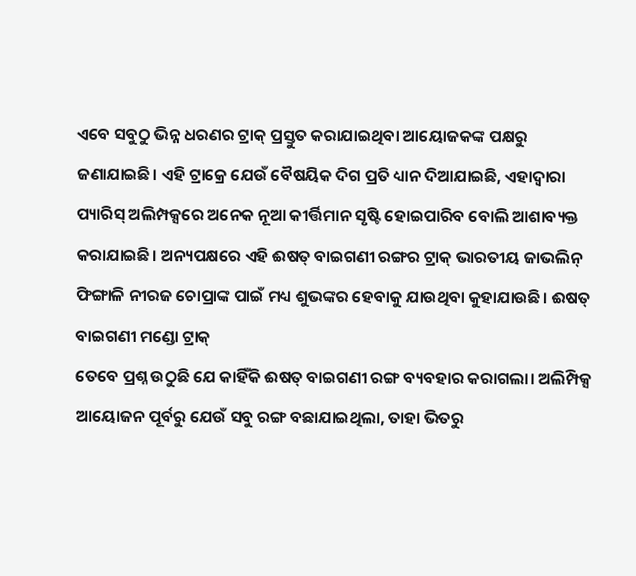ଏବେ ସବୁଠୁ ଭିନ୍ନ ଧରଣର ଟ୍ରାକ୍ ପ୍ରସ୍ତୁତ କରାଯାଇଥିବା ଆୟୋଜକଙ୍କ ପକ୍ଷରୁ ଜଣାଯାଇଛି। ଏହି ଟ୍ରାକ୍ରେ ଯେଉଁ ବୈଷୟିକ ଦିଗ ପ୍ରତି ଧ୍ୟାନ ଦିଆଯାଇଛି, ଏହାଦ୍ବାରା ପ୍ୟାରିସ୍ ଅଲିମ୍ପକ୍ସରେ ଅନେକ ନୂଆ କୀର୍ତ୍ତିମାନ ସୃଷ୍ଟି ହୋଇପାରିବ ବୋଲି ଆଶାବ୍ୟକ୍ତ କରାଯାଇଛି। ଅନ୍ୟପକ୍ଷରେ ଏହି ଈଷତ୍ ବାଇଗଣୀ ରଙ୍ଗର ଟ୍ରାକ୍ ଭାରତୀୟ ଜାଭଲିନ୍ ଫିଙ୍ଗାଳି ନୀରଜ ଚୋପ୍ରାଙ୍କ ପାଇଁ ମଧ୍ୟ ଶୁଭଙ୍କର ହେବାକୁ ଯାଉଥିବା କୁହାଯାଉଛି। ଈଷତ୍ ବାଇଗଣୀ ମଣ୍ଡୋ ଟ୍ରାକ୍
ତେବେ ପ୍ରଶ୍ନ ଉଠୁଛି ଯେ କାହିଁକି ଈଷତ୍ ବାଇଗଣୀ ରଙ୍ଗ ବ୍ୟବହାର କରାଗଲା। ଅଲିମ୍ପିକ୍ସ ଆୟୋଜନ ପୂର୍ବରୁ ଯେଉଁ ସବୁ ରଙ୍ଗ ବଛାଯାଇଥିଲା, ତାହା ଭିତରୁ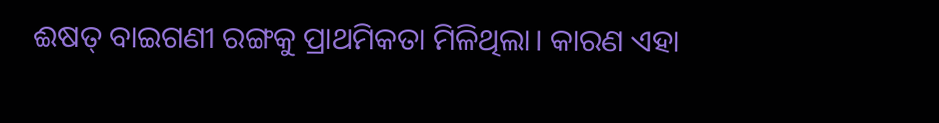ଈଷତ୍ ବାଇଗଣୀ ରଙ୍ଗକୁ ପ୍ରାଥମିକତା ମିଳିଥିଲା। କାରଣ ଏହା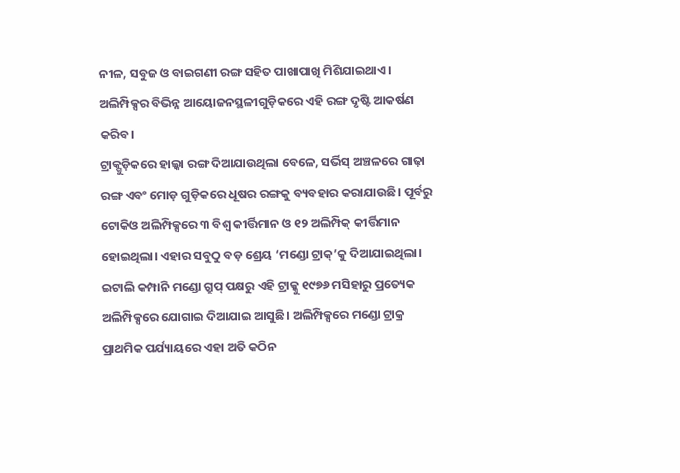ନୀଳ, ସବୁଜ ଓ ବାଇଗଣୀ ରଙ୍ଗ ସହିତ ପାଖାପାଖି ମିଶିଯାଇଥାଏ। ଅଲିମ୍ପିକ୍ସର ବିଭିନ୍ନ ଆୟୋଜନସ୍ଥଳୀଗୁଡ଼ିକରେ ଏହି ରଙ୍ଗ ଦୃଷ୍ଟି ଆକର୍ଷଣ କରିବ।
ଟ୍ରାକ୍ଗୁଡ଼ିକରେ ହାଲ୍କା ରଙ୍ଗ ଦିଆଯାଉଥିଲା ବେଳେ, ସର୍ଭିସ୍ ଅଞ୍ଚଳରେ ଗାଢ଼ା ରଙ୍ଗ ଏବଂ ମୋଡ଼ ଗୁଡ଼ିକରେ ଧୂଷର ରଙ୍ଗକୁ ବ୍ୟବହାର କରାଯାଉଛି। ପୂର୍ବରୁ ଟୋକିଓ ଅଲିମ୍ପିକ୍ସରେ ୩ ବିଶ୍ବ କୀର୍ତ୍ତିମାନ ଓ ୧୨ ଅଲିମ୍ପିକ୍ କୀର୍ତ୍ତିମାନ ହୋଇଥିଲା। ଏହାର ସବୁଠୁ ବଡ଼ ଶ୍ରେୟ ‘ମଣ୍ଡୋ ଟ୍ରାକ୍’କୁ ଦିଆଯାଇଥିଲା। ଇଟାଲି କମ୍ପାନି ମଣ୍ଡୋ ଗ୍ରୁପ୍ ପକ୍ଷରୁ ଏହି ଟ୍ରାକ୍କୁ ୧୯୭୬ ମସିହାରୁ ପ୍ରତ୍ୟେକ ଅଲିମ୍ପିକ୍ସରେ ଯୋଗାଇ ଦିଆଯାଇ ଆସୁଛି। ଅଲିମ୍ପିକ୍ସରେ ମଣ୍ଡୋ ଟ୍ରାକ୍ର ପ୍ରାଥମିକ ପର୍ଯ୍ୟାୟରେ ଏହା ଅତି କଠିନ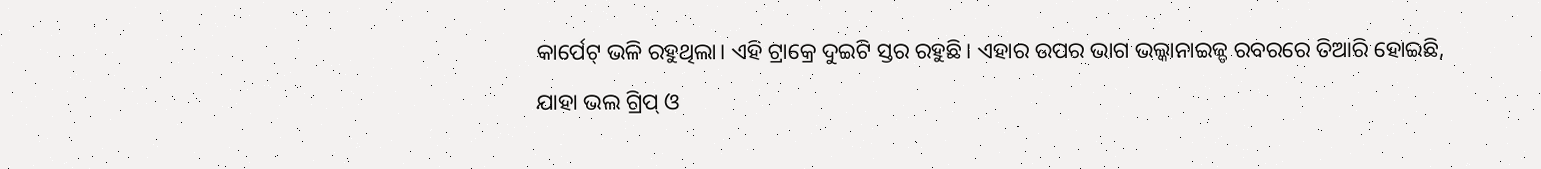କାର୍ପେଟ୍ ଭଳି ରହୁଥିଲା। ଏହି ଟ୍ରାକ୍ରେ ଦୁଇଟି ସ୍ତର ରହୁଛି। ଏହାର ଉପର ଭାଗ ଭଲ୍କାନାଇଜ୍ଡ ରବରରେ ତିଆରି ହୋଇଛି, ଯାହା ଭଲ ଗ୍ରିପ୍ ଓ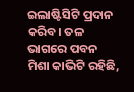ଇଲାଷ୍ଟିସିଟି ପ୍ରଦାନ କରିବ। ତଳ ଭାଗରେ ପବନ ମିଶା କାଭିଟି ରହିଛି,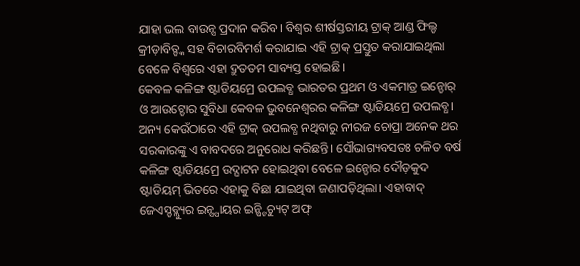ଯାହା ଭଲ ବାଉନ୍ସ ପ୍ରଦାନ କରିବ। ବିଶ୍ବର ଶୀର୍ଷସ୍ତରୀୟ ଟ୍ରାକ୍ ଆଣ୍ଡ ଫିଲ୍ଡ କ୍ରୀଡ଼ାବିତ୍ଙ୍କ ସହ ବିଚାରବିମର୍ଶ କରାଯାଇ ଏହି ଟ୍ରାକ୍ ପ୍ରସ୍ତୁତ କରାଯାଇଥିଲା ବେଳେ ବିଶ୍ବରେ ଏହା ଦ୍ରୁତତମ ସାବ୍ୟସ୍ତ ହୋଇଛି।
କେବଳ କଳିଙ୍ଗ ଷ୍ଟାଡିୟମ୍ରେ ଉପଲବ୍ଧ ଭାରତର ପ୍ରଥମ ଓ ଏକମାତ୍ର ଇନ୍ଡୋର୍ ଓ ଆଉଟ୍ଡୋର ସୁବିଧା କେବଳ ଭୁବନେଶ୍ବରର କଳିଙ୍ଗ ଷ୍ଟାଡିୟମ୍ରେ ଉପଲବ୍ଧ। ଅନ୍ୟ କେଉଁଠାରେ ଏହି ଟ୍ରାକ୍ ଉପଲବ୍ଧ ନଥିବାରୁ ନୀରଜ ଚୋପ୍ରା ଅନେକ ଥର ସରକାରଙ୍କୁ ଏ ବାବଦରେ ଅନୁରୋଧ କରିଛନ୍ତି। ସୌଭାଗ୍ୟବସତଃ ଚଳିତ ବର୍ଷ କଳିଙ୍ଗ ଷ୍ଟାଡିୟମ୍ରେ ଉଦ୍ଘାଟନ ହୋଇଥିବା ବେଳେ ଇନ୍ଡୋର ଦୌଡ଼କୁଦ ଷ୍ଟାଡିୟମ୍ ଭିତରେ ଏହାକୁ ବିଛା ଯାଇଥିବା ଜଣାପଡ଼ିଥିଲା। ଏହାବାଦ୍ ଜେଏସ୍ଡବ୍ଲ୍ୟୁର ଇନ୍ସ୍ପାୟର ଇନ୍ଷ୍ଟିଚ୍ୟୁଟ୍ ଅଫ୍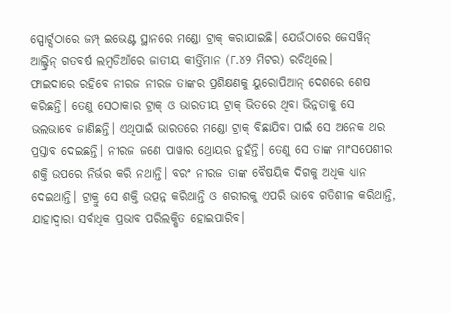ସ୍ପୋର୍ଟ୍ସଠାରେ ଜମ୍ପ୍ ଇଭେଣ୍ଟ ସ୍ଥାନରେ ମଣ୍ଡୋ ଟ୍ରାକ୍ କରାଯାଇଛି। ଯେଉଁଠାରେ ଜେସୱିନ୍ ଆଲ୍ଡ୍ରିନ୍ ଗତବର୍ଷ ଲମ୍ବଡିଆଁରେ ଜାତୀୟ କୀର୍ତ୍ତିମାନ (୮.୪୨ ମିଟର) ରଚିଥିଲେ।
ଫାଇଦାରେ ରହିବେ ନୀରଜ ନୀରଜ ତାଙ୍କର ପ୍ରଶିକ୍ଷଣକୁ ୟୁରୋପିଆନ୍ ଦେଶରେ ଶେଷ କରିଛନ୍ତି। ତେଣୁ ସେଠାକାର ଟ୍ରାକ୍ ଓ ଭାରତୀୟ ଟ୍ରାକ୍ ଭିତରେ ଥିବା ଭିନ୍ନତାକୁ ସେ ଭଲଭାବେ ଜାଣିଛନ୍ତି। ଏଥିପାଇଁ ଭାରତରେ ମଣ୍ଡୋ ଟ୍ରାକ୍ ବିଛାଯିବା ପାଇଁ ସେ ଅନେକ ଥର ପ୍ରସ୍ତାବ ଦେଇଛନ୍ତି। ନୀରଜ ଜଣେ ପାୱାର ଥ୍ରୋୟର ନୁହଁନ୍ତି। ତେଣୁ ସେ ତାଙ୍କ ମାଂସପେଶୀର ଶକ୍ତି ଉପରେ ନିର୍ଭର କରି ନଥାନ୍ତି। ବରଂ ନୀରଜ ତାଙ୍କ ବୈଷୟିକ ଦିଗକୁ ଅଧିକ ଧ୍ୟାନ ଦେଇଥାନ୍ତି। ଟ୍ରାକ୍ରୁ ସେ ଶକ୍ତି ଉତ୍ପନ୍ନ କରିଥାନ୍ତି ଓ ଶରୀରକୁ ଏପରି ଭାବେ ଗତିଶୀଳ କରିଥାନ୍ତି, ଯାହାଦ୍ବାରା ସର୍ବାଧିକ ପ୍ରଭାବ ପରିଲକ୍ଷିତ ହୋଇପାରିବ।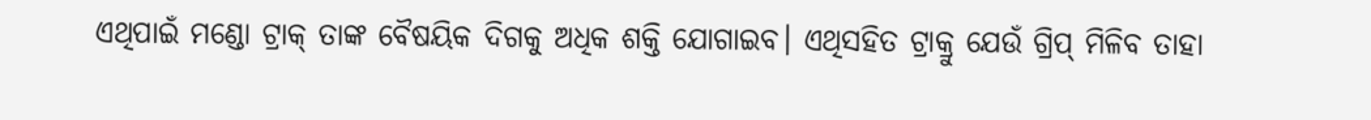ଏଥିପାଇଁ ମଣ୍ଡୋ ଟ୍ରାକ୍ ତାଙ୍କ ବୈଷୟିକ ଦିଗକୁ ଅଧିକ ଶକ୍ତି ଯୋଗାଇବ। ଏଥିସହିତ ଟ୍ରାକ୍ରୁ ଯେଉଁ ଗ୍ରିପ୍ ମିଳିବ ତାହା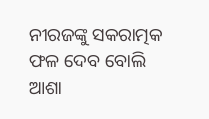ନୀରଜଙ୍କୁ ସକରାତ୍ମକ ଫଳ ଦେବ ବୋଲି ଆଶା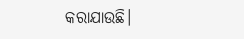କରାଯାଉଛି।